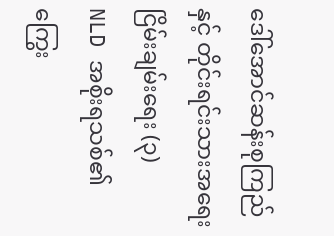ဒေါ်အောင်ဆန်းစုကြည်နှင့် တိုင်းရင်းသားအရေး ငြိမ်းချမ်းရေး (၃)
NLD အစိုးရသစ်၏ ကြွေး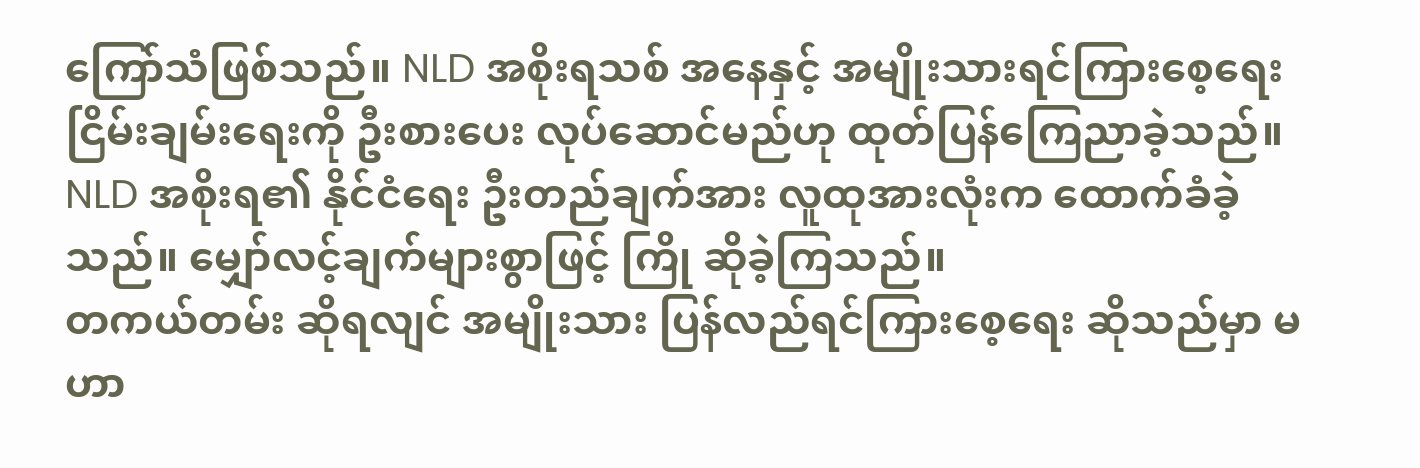ကြော်သံဖြစ်သည်။ NLD အစိုးရသစ် အနေနှင့် အမျိုးသားရင်ကြားစေ့ရေး ငြိမ်းချမ်းရေးကို ဦးစားပေး လုပ်ဆောင်မည်ဟု ထုတ်ပြန်ကြေညာခဲ့သည်။ NLD အစိုးရ၏ နိုင်ငံရေး ဦးတည်ချက်အား လူထုအားလုံးက ထောက်ခံခဲ့သည်။ မျှော်လင့်ချက်များစွာဖြင့် ကြို ဆိုခဲ့ကြသည်။
တကယ်တမ်း ဆိုရလျင် အမျိုးသား ပြန်လည်ရင်ကြားစေ့ရေး ဆိုသည်မှာ မဟာ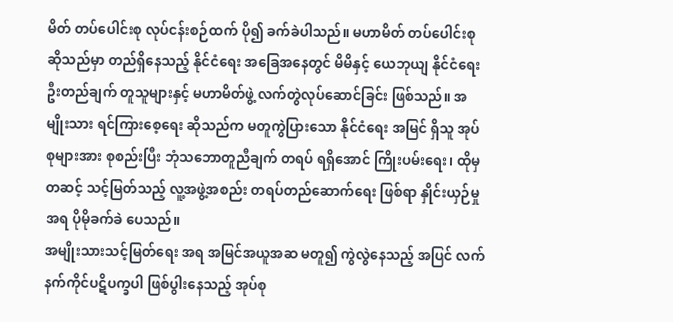မိတ် တပ်ပေါင်းစု လုပ်ငန်းစဉ်ထက် ပို၍ ခက်ခဲပါသည်။ မဟာမိတ် တပ်ပေါင်းစု ဆိုသည်မှာ တည်ရှိနေသည့် နိုင်ငံရေး အခြေအနေတွင် မိမိနှင့် ယေဘုယျ နိုင်ငံရေး ဦးတည်ချက် တူသူများနှင့် မဟာမိတ်ဖွဲ့ လက်တွဲလုပ်ဆောင်ခြင်း ဖြစ်သည်။ အမျိုးသား ရင်ကြားစေ့ရေး ဆိုသည်က မတူကွဲပြားသော နိုင်ငံရေး အမြင် ရှိသူ အုပ်စုများအား စုစည်းပြီး ဘုံသဘောတူညီချက် တရပ် ရရှိအောင် ကြိုးပမ်းရေး၊ ထိုမှတဆင့် သင့်မြတ်သည့် လူ့အဖွဲ့အစည်း တရပ်တည်ဆောက်ရေး ဖြစ်ရာ နှိုင်းယှဉ်မှု အရ ပိုမိုခက်ခဲ ပေသည်။
အမျိုးသားသင့်မြတ်ရေး အရ အမြင်အယူအဆ မတူ၍ ကွဲလွဲနေသည့် အပြင် လက်နက်ကိုင်ပဋိပက္ခပါ ဖြစ်ပွါးနေသည့် အုပ်စု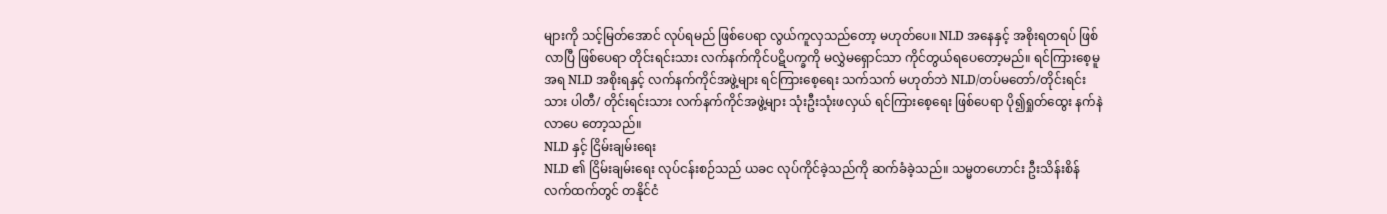များကို သင့်မြတ်အောင် လုပ်ရမည် ဖြစ်ပေရာ လွယ်ကူလှသည်တော့ မဟုတ်ပေ။ NLD အနေနှင့် အစိုးရတရပ် ဖြစ်လာပြီ ဖြစ်ပေရာ တိုင်းရင်းသား လက်နက်ကိုင်ပဋိပက္ခကို မလွှဲမရှောင်သာ ကိုင်တွယ်ရပေတော့မည်။ ရင်ကြားစေ့မူ အရ NLD အစိုးရနှင့် လက်နက်ကိုင်အဖွဲ့များ ရင်ကြားစေ့ရေး သက်သက် မဟုတ်ဘဲ NLD/တပ်မတော်/တိုင်းရင်းသား ပါတီ/ တိုင်းရင်းသား လက်နက်ကိုင်အဖွဲ့များ သုံးဦးသုံးဖလှယ် ရင်ကြားစေ့ရေး ဖြစ်ပေရာ ပို၍ရှုတ်ထွေး နက်နဲလာပေ တော့သည်။
NLD နှင့် ငြိမ်းချမ်းရေး
NLD ၏ ငြိမ်းချမ်းရေး လုပ်ငန်းစဉ်သည် ယခင လုပ်ကိုင်ခဲ့သည်ကို ဆက်ခံခဲ့သည်။ သမ္မတဟောင်း ဦးသိန်းစိန် လက်ထက်တွင် တနိုင်ငံ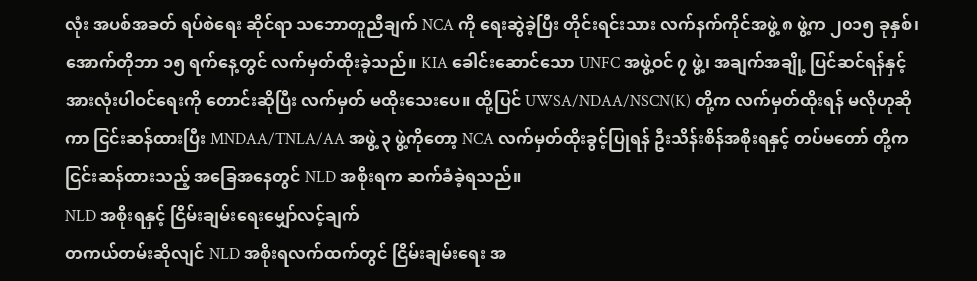လုံး အပစ်အခတ် ရပ်စဲရေး ဆိုင်ရာ သဘောတူညီချက် NCA ကို ရေးဆွဲခဲ့ပြီး တိုင်းရင်းသား လက်နက်ကိုင်အဖွဲ့ ၈ ဖွဲ့က ၂၀၁၅ ခုနှစ်၊ အောက်တိုဘာ ၁၅ ရက်နေ့တွင် လက်မှတ်ထိုးခဲ့သည်။ KIA ခေါင်းဆောင်သော UNFC အဖွဲ့ဝင် ၇ ဖွဲ့၊ အချက်အချို့ ပြင်ဆင်ရန်နှင့် အားလုံးပါဝင်ရေးကို တောင်းဆိုပြီး လက်မှတ် မထိုးသေးပေ။ ထို့ပြင် UWSA/NDAA/NSCN(K) တို့က လက်မှတ်ထိုးရန် မလိုဟုဆိုကာ ငြင်းဆန်ထားပြီး MNDAA/TNLA/AA အဖွဲ့ ၃ ဖွဲ့ကိုတော့ NCA လက်မှတ်ထိုးခွင့်ပြုရန် ဦးသိန်းစိန်အစိုးရနှင့် တပ်မတော် တို့ကငြင်းဆန်ထားသည့် အခြေအနေတွင် NLD အစိုးရက ဆက်ခံခဲ့ရသည်။
NLD အစိုးရနှင့် ငြိမ်းချမ်းရေးမျှော်လင့်ချက်
တကယ်တမ်းဆိုလျင် NLD အစိုးရလက်ထက်တွင် ငြိမ်းချမ်းရေး အ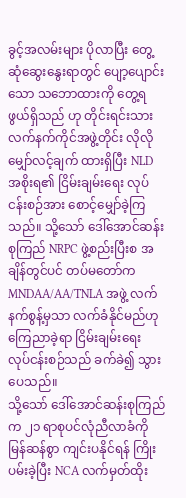ခွင့်အလမ်းများ ပိုလာပြီး တွေ့ဆုံဆွေးနွေးရာတွင် ပျော့ပျောင်းသော သဘောထားကို တွေ့ရဖွယ်ရှိသည် ဟု တိုင်းရင်းသား လက်နက်ကိုင်အဖွဲ့တိုင်း လိုလို မျှော်လင့်ချက် ထားရှိပြီး NLD အစိုးရ၏ ငြိမ်းချမ်းရေး လုပ်ငန်းစဉ်အား စောင့်မျှော်ခဲ့ကြသည်။ သို့သော် ဒေါ်အောင်ဆန်းစုကြည် NRPC ဖွဲ့စည်းပြီးစ အချိန်တွင်ပင် တပ်မတော်က MNDAA/AA/TNLA အဖွဲ့ လက်နက်စွန့်မှသာ လက်ခံနိုင်မည်ဟု ကြေညာခဲ့ရာ ငြိမ်းချမ်းရေး လုပ်ငန်းစဉ်သည် ခက်ခဲ၍ သွားပေသည်။
သို့သော် ဒေါ်အောင်ဆန်းစုကြည်က ၂၁ ရာစုပင်လုံညီလာခံကို မြန်ဆန်စွာ ကျင်းပနိုင်ရန် ကြိုးပမ်းခဲ့ပြီး NCA လက်မှတ်ထိုး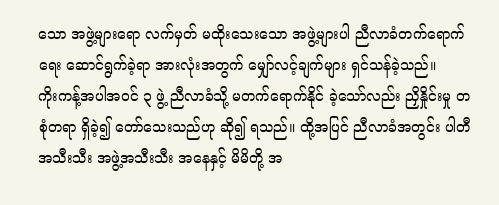သော အဖွဲ့များရော လက်မှတ် မထိုးသေးသော အဖွဲ့များပါ ညီလာခံတက်ရောက်ရေး ဆောင်ရွက်ခဲ့ရာ အားလုံးအတွက် မျှော်လင့်ချက်များ ရှင်သန်ခဲ့သည်။
ကိုးကန့်အပါအဝင် ၃ ဖွဲ့ ညီလာခံသို့ မတက်ရောက်နိုင် ခဲ့သော်လည်း ညှိနှိုင်းမှု တစုံတရာ ရှိခဲ့၍ တော်သေးသည်ဟု ဆို၍ ရသည်။ ထို့အပြင် ညီလာခံအတွင်း ပါတီအသီးသီး အဖွဲ့အသီးသီး အနေနှင့် မိမိတို့ အ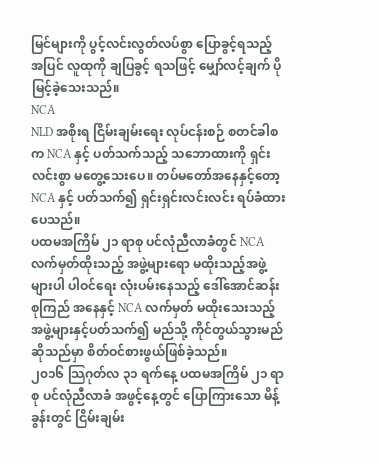မြင်များကို ပွင့်လင်းလွတ်လပ်စွာ ပြောခွင့်ရသည့် အပြင် လူထုကို ချပြခွင့် ရသဖြင့် မျှော်လင့်ချက် ပိုမြင့်ခဲ့သေးသည်။
NCA
NLD အစိုးရ ငြိမ်းချမ်းရေး လုပ်ငန်းစဉ် စတင်ခါစက NCA နှင့် ပတ်သက်သည့် သဘောထားကို ရှင်းလင်းစွာ မတွေ့သေးပေ။ တပ်မတော်အနေနှင့်တော့ NCA နှင့် ပတ်သက်၍ ရှင်းရှင်းလင်းလင်း ရပ်ခံထားပေသည်။
ပထမအကြိမ် ၂၁ ရာစု ပင်လုံညီလာခံတွင် NCA လက်မှတ်ထိုးသည့် အဖွဲ့များရော မထိုးသည့်အဖွဲ့များပါ ပါဝင်ရေး လုံးပမ်းနေသည့် ဒေါ်အောင်ဆန်းစုကြည် အနေနှင့် NCA လက်မှတ် မထိုးသေးသည့် အဖွဲ့များနှင့်ပတ်သက်၍ မည်သို့ ကိုင်တွယ်သွားမည် ဆိုသည်မှာ စိတ်ဝင်စားဖွယ်ဖြစ်ခဲ့သည်။
၂၀၁၆ သြဂုတ်လ ၃၁ ရက်နေ့ ပထမအကြိမ် ၂၁ ရာစု ပင်လုံညီလာခံ အဖွင့်နေ့တွင် ပြောကြားသော မိန့်ခွန်းတွင် ငြိမ်းချမ်း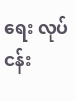ရေး လုပ်ငန်း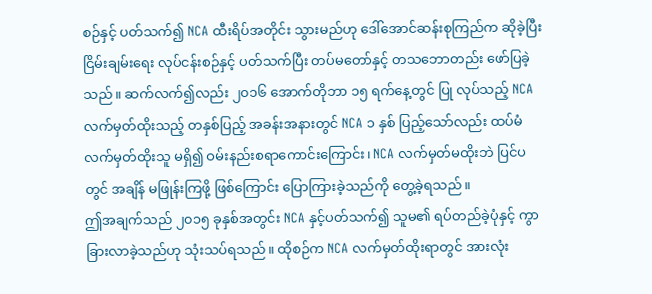စဉ်နှင့် ပတ်သက်၍ NCA ထီးရိပ်အတိုင်း သွားမည်ဟု ဒေါ်အောင်ဆန်းစုကြည်က ဆိုခဲ့ပြီး ငြိမ်းချမ်းရေး လုပ်ငန်းစဉ်နှင့် ပတ်သက်ပြီး တပ်မတော်နှင့် တသဘောတည်း ဖော်ပြခဲ့သည်။ ဆက်လက်၍လည်း ၂၀၁၆ အောက်တိုဘာ ၁၅ ရက်နေ့တွင် ပြု လုပ်သည့် NCA လက်မှတ်ထိုးသည့် တနှစ်ပြည့် အခန်းအနားတွင် NCA ၁ နှစ် ပြည့်သော်လည်း ထပ်မံလက်မှတ်ထိုးသူ မရှိ၍ ဝမ်းနည်းစရာကောင်းကြောင်း၊ NCA လက်မှတ်မထိုးဘဲ ပြင်ပတွင် အချိန် မဖြုန်းကြဖို့ ဖြစ်ကြောင်း ပြောကြားခဲ့သည်ကို တွေ့ခဲ့ရသည်။
ဤအချက်သည် ၂၀၁၅ ခုနှစ်အတွင်း NCA နှင့်ပတ်သက်၍ သူမ၏ ရပ်တည်ခဲ့ပုံနှင့် ကွာခြားလာခဲ့သည်ဟု သုံးသပ်ရသည်။ ထိုစဉ်က NCA လက်မှတ်ထိုးရာတွင် အားလုံး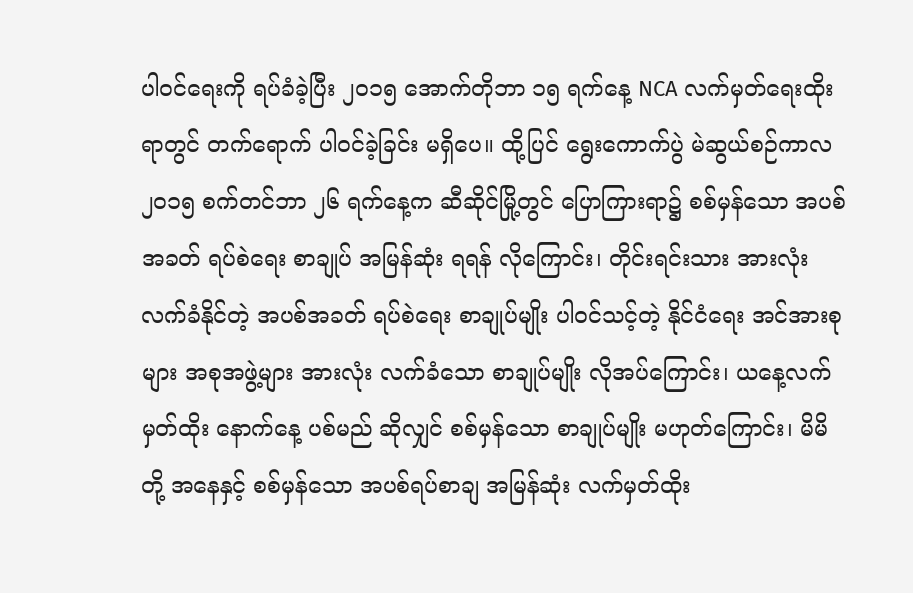ပါဝင်ရေးကို ရပ်ခံခဲ့ပြီး ၂၀၁၅ အောက်တိုဘာ ၁၅ ရက်နေ့ NCA လက်မှတ်ရေးထိုးရာတွင် တက်ရောက် ပါဝင်ခဲ့ခြင်း မရှိပေ။ ထို့ပြင် ရွေးကောက်ပွဲ မဲဆွယ်စဉ်ကာလ ၂၀၁၅ စက်တင်ဘာ ၂၆ ရက်နေ့က ဆီဆိုင်မြို့တွင် ပြောကြားရာ၌ စစ်မှန်သော အပစ်အခတ် ရပ်စဲရေး စာချုပ် အမြန်ဆုံး ရရန် လိုကြောင်း၊ တိုင်းရင်းသား အားလုံး လက်ခံနိုင်တဲ့ အပစ်အခတ် ရပ်စဲရေး စာချုပ်မျိုး ပါဝင်သင့်တဲ့ နိုင်ငံရေး အင်အားစုများ အစုအဖွဲ့များ အားလုံး လက်ခံသော စာချုပ်မျိုး လိုအပ်ကြောင်း၊ ယနေ့လက်မှတ်ထိုး နောက်နေ့ ပစ်မည် ဆိုလျှင် စစ်မှန်သော စာချုပ်မျိုး မဟုတ်ကြောင်း၊ မိမိတို့ အနေနှင့် စစ်မှန်သော အပစ်ရပ်စာချ အမြန်ဆုံး လက်မှတ်ထိုး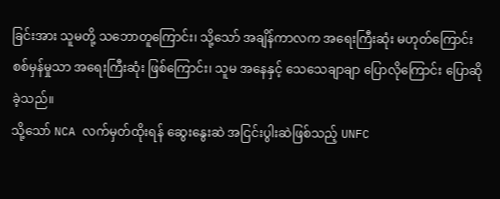ခြင်းအား သူမတို့ သဘောတူကြောင်း၊ သို့သော် အချိန်ကာလက အရေးကြီးဆုံး မဟုတ်ကြောင်း စစ်မှန်မှုသာ အရေးကြီးဆုံး ဖြစ်ကြောင်း၊ သူမ အနေနှင့် သေသေချာချာ ပြောလိုကြောင်း ပြောဆိုခဲ့သည်။
သို့သော် NCA လက်မှတ်ထိုးရန် ဆွေးနွေးဆဲ အငြင်းပွါးဆဲဖြစ်သည့် UNFC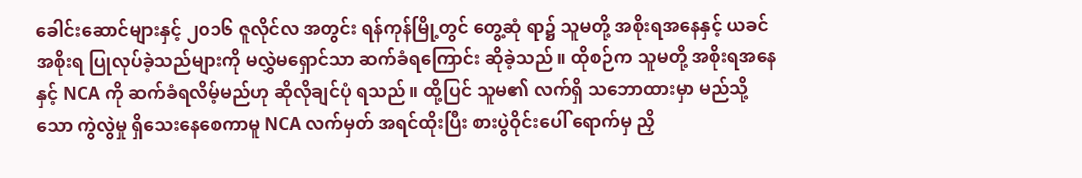ခေါင်းဆောင်များနှင့် ၂၀၁၆ ဇူလိုင်လ အတွင်း ရန်ကုန်မြို့တွင် တွေ့ဆုံ ရာ၌ သူမတို့ အစိုးရအနေနှင့် ယခင်အစိုးရ ပြုလုပ်ခဲ့သည်များကို မလွှဲမရှောင်သာ ဆက်ခံရကြောင်း ဆိုခဲ့သည်။ ထိုစဉ်က သူမတို့ အစိုးရအနေနှင့် NCA ကို ဆက်ခံရလိမ့်မည်ဟု ဆိုလိုချင်ပုံ ရသည်။ ထို့ပြင် သူမ၏ လက်ရှိ သဘောထားမှာ မည်သို့သော ကွဲလွဲမှု ရှိသေးနေစေကာမူ NCA လက်မှတ် အရင်ထိုးပြီး စားပွဲဝိုင်းပေါ် ရောက်မှ ညှိ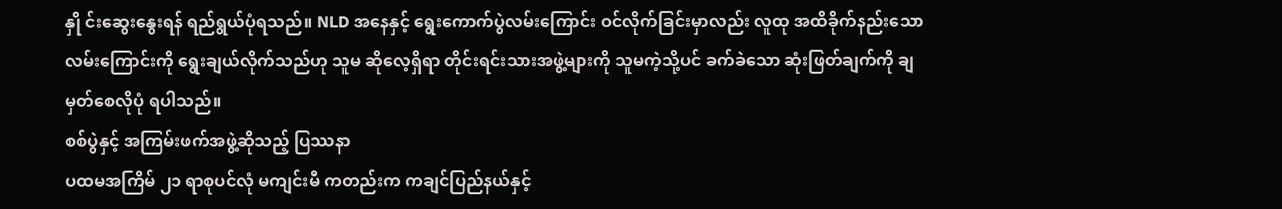နှို င်းဆွေးနွေးရန် ရည်ရွယ်ပုံရသည်။ NLD အနေနှင့် ရွေးကောက်ပွဲလမ်းကြောင်း ဝင်လိုက်ခြင်းမှာလည်း လူထု အထိခိုက်နည်းသော လမ်းကြောင်းကို ရွေးချယ်လိုက်သည်ဟု သူမ ဆိုလေ့ရှိရာ တိုင်းရင်းသားအဖွဲ့များကို သူမကဲ့သို့ပင် ခက်ခဲသော ဆုံးဖြတ်ချက်ကို ချမှတ်စေလိုပုံ ရပါသည်။
စစ်ပွဲနှင့် အကြမ်းဖက်အဖွဲ့ဆိုသည့် ပြဿနာ
ပထမအကြိမ် ၂၁ ရာစုပင်လုံ မကျင်းမီ ကတည်းက ကချင်ပြည်နယ်နှင့်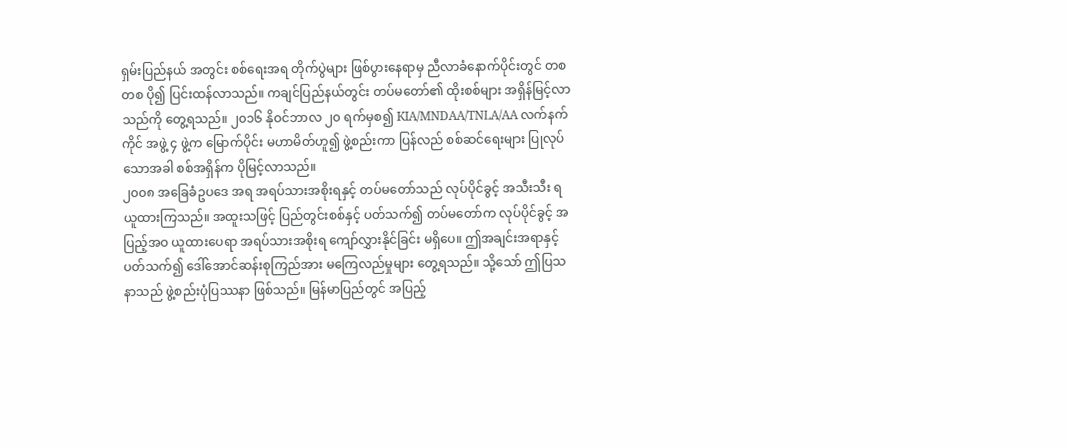ရှမ်းပြည်နယ် အတွင်း စစ်ရေးအရ တိုက်ပွဲများ ဖြစ်ပွားနေရာမှ ညီလာခံနောက်ပိုင်းတွင် တစတစ ပို၍ ပြင်းထန်လာသည်။ ကချင်ပြည်နယ်တွင်း တပ်မတော်၏ ထိုးစစ်များ အရှိန်မြင့်လာသည်ကို တွေ့ရသည်။ ၂၀၁၆ နိုဝင်ဘာလ ၂၀ ရက်မှစ၍ KIA/MNDAA/TNLA/AA လက်နက်ကိုင် အဖွဲ့ ၄ ဖွဲ့က မြောက်ပိုင်း မဟာမိတ်ဟူ၍ ဖွဲ့စည်းကာ ပြန်လည် စစ်ဆင်ရေးများ ပြုလုပ်သောအခါ စစ်အရှိန်က ပိုမြင့်လာသည်။
၂၀၀၈ အခြေခံဥပဒေ အရ အရပ်သားအစိုးရနှင့် တပ်မတော်သည် လုပ်ပိုင်ခွင့် အသီးသီး ရယူထားကြသည်။ အထူးသဖြင့် ပြည်တွင်းစစ်နှင့် ပတ်သက်၍ တပ်မတော်က လုပ်ပိုင်ခွင့် အပြည့်အဝ ယူထားပေရာ အရပ်သားအစိုးရ ကျော်လွှားနိုင်ခြင်း မရှိပေ။ ဤအချင်းအရာနှင့် ပတ်သက်၍ ဒေါ်အောင်ဆန်းစုကြည်အား မကြေလည်မှုများ တွေ့ရသည်။ သို့သော် ဤပြသနာသည် ဖွဲ့စည်းပုံပြဿနာ ဖြစ်သည်။ မြန်မာပြည်တွင် အပြည့်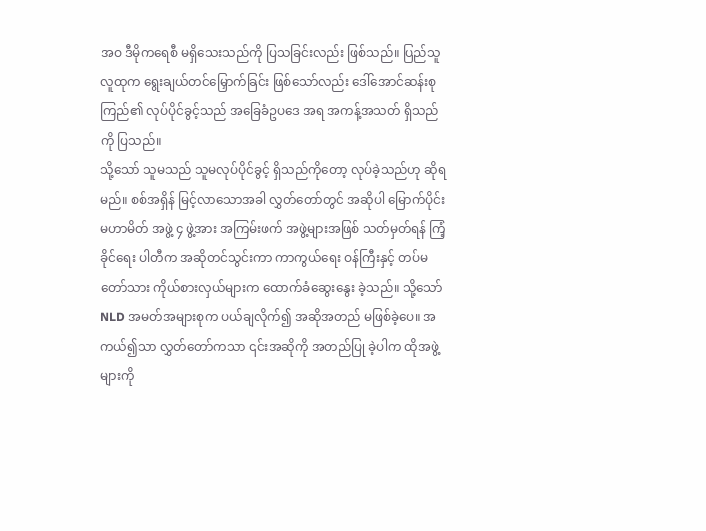အဝ ဒီမိုကရေစီ မရှိသေးသည်ကို ပြသခြင်းလည်း ဖြစ်သည်။ ပြည်သူလူထုက ရွေးချယ်တင်မြှောက်ခြင်း ဖြစ်သော်လည်း ဒေါ်အောင်ဆန်းစုကြည်၏ လုပ်ပိုင်ခွင့်သည် အခြေခံဥပဒေ အရ အကန့်အသတ် ရှိသည်ကို ပြသည်။
သို့သော် သူမသည် သူမလုပ်ပိုင်ခွင့် ရှိသည်ကိုတော့ လုပ်ခဲ့သည်ဟု ဆိုရမည်။ စစ်အရှိန် မြင့်လာသောအခါ လွှတ်တော်တွင် အဆိုပါ မြောက်ပိုင်းမဟာမိတ် အဖွဲ့ ၄ ဖွဲ့အား အကြမ်းဖက် အဖွဲ့များအဖြစ် သတ်မှတ်ရန် ကြံ့ခိုင်ရေး ပါတီက အဆိုတင်သွင်းကာ ကာကွယ်ရေး ဝန်ကြီးနှင့် တပ်မတော်သား ကိုယ်စားလှယ်များက ထောက်ခံဆွေးနွေး ခဲ့သည်။ သို့သော် NLD အမတ်အများစုက ပယ်ချလိုက်၍ အဆိုအတည် မဖြစ်ခဲ့ပေ။ အကယ်၍သာ လွှတ်တော်ကသာ ၎င်းအဆိုကို အတည်ပြု ခဲ့ပါက ထိုအဖွဲ့များကို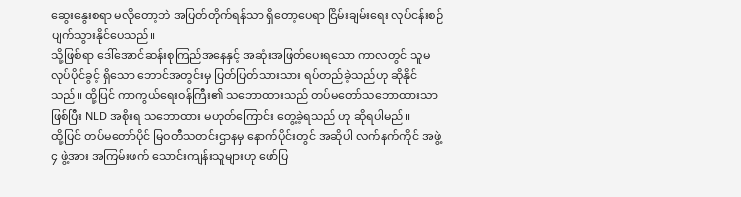ဆွေးနွေးစရာ မလိုတော့ဘဲ အပြတ်တိုက်ရန်သာ ရှိတော့ပေရာ ငြိမ်းချမ်းရေး လုပ်ငန်းစဉ် ပျက်သွားနိုင်ပေသည်။
သို့ဖြစ်ရာ ဒေါ်အောင်ဆန်းစုကြည်အနေနှင့် အဆုံးအဖြတ်ပေးရသော ကာလတွင် သူမလုပ်ပိုင်ခွင့် ရှိသော ဘောင်အတွင်းမှ ပြတ်ပြတ်သားသား ရပ်တည်ခဲ့သည်ဟု ဆိုနိုင်သည်။ ထို့ပြင် ကာကွယ်ရေးဝန်ကြီး၏ သဘောထားသည် တပ်မတော်သဘောထားသာ ဖြစ်ပြီး NLD အစိုးရ သဘောထား မဟုတ်ကြောင်း တွေ့ခဲ့ရသည် ဟု ဆိုရပါမည်။
ထို့ပြင် တပ်မတော်ပိုင် မြဝတီသတင်းဌာနမှ နောက်ပိုင်းတွင် အဆိုပါ လက်နက်ကိုင် အဖွဲ့ ၄ ဖွဲ့အား အကြမ်းဖက် သောင်းကျန်းသူများဟု ဖော်ပြ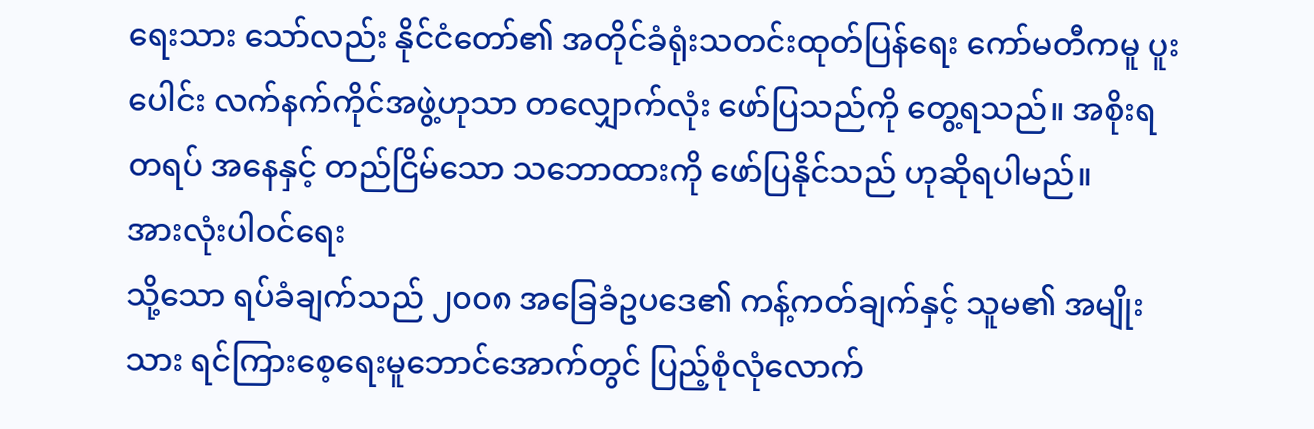ရေးသား သော်လည်း နိုင်ငံတော်၏ အတိုင်ခံရုံးသတင်းထုတ်ပြန်ရေး ကော်မတီကမူ ပူးပေါင်း လက်နက်ကိုင်အဖွဲ့ဟုသာ တလျှောက်လုံး ဖော်ပြသည်ကို တွေ့ရသည်။ အစိုးရတရပ် အနေနှင့် တည်ငြိမ်သော သဘောထားကို ဖော်ပြနိုင်သည် ဟုဆိုရပါမည်။
အားလုံးပါဝင်ရေး
သို့သော ရပ်ခံချက်သည် ၂၀၀၈ အခြေခံဥပဒေ၏ ကန့်ကတ်ချက်နှင့် သူမ၏ အမျိုးသား ရင်ကြားစေ့ရေးမူဘောင်အောက်တွင် ပြည့်စုံလုံလောက်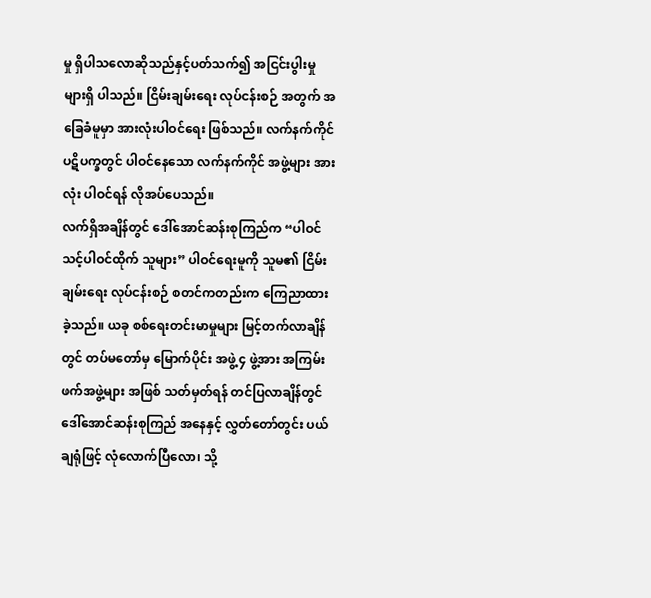မှု ရှိပါသလောဆိုသည်နှင့်ပတ်သက်၍ အငြင်းပွါးမှု များရှိ ပါသည်။ ငြိမ်းချမ်းရေး လုပ်ငန်းစဉ် အတွက် အခြေခံမူမှာ အားလုံးပါဝင်ရေး ဖြစ်သည်။ လက်နက်ကိုင် ပဋိပက္ခတွင် ပါဝင်နေသော လက်နက်ကိုင် အဖွဲ့များ အားလုံး ပါဝင်ရန် လိုအပ်ပေသည်။
လက်ရှိအချိန်တွင် ဒေါ်အောင်ဆန်းစုကြည်က “ပါဝင်သင့်ပါဝင်ထိုက် သူများ” ပါဝင်ရေးမူကို သူမ၏ ငြိမ်းချမ်းရေး လုပ်ငန်းစဉ် စတင်ကတည်းက ကြေညာထားခဲ့သည်။ ယခု စစ်ရေးတင်းမာမှုများ မြင့်တက်လာချိန်တွင် တပ်မတော်မှ မြောက်ပိုင်း အဖွဲ့ ၄ ဖွဲ့အား အကြမ်းဖက်အဖွဲ့များ အဖြစ် သတ်မှတ်ရန် တင်ပြလာချိန်တွင် ဒေါ်အောင်ဆန်းစုကြည် အနေနှင့် လွှတ်တော်တွင်း ပယ်ချရုံဖြင့် လုံလောက်ပြီလော၊ သို့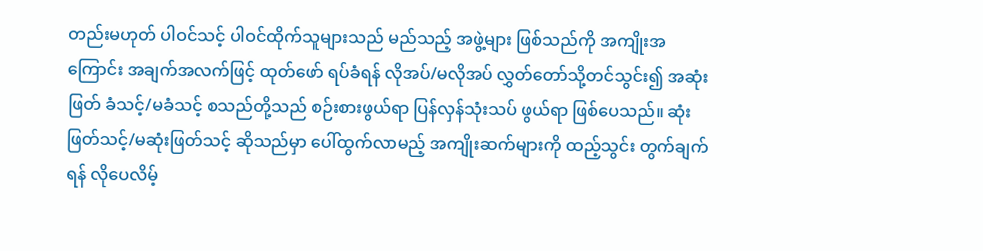တည်းမဟုတ် ပါဝင်သင့် ပါဝင်ထိုက်သူများသည် မည်သည့် အဖွဲ့များ ဖြစ်သည်ကို အကျိုးအကြောင်း အချက်အလက်ဖြင့် ထုတ်ဖော် ရပ်ခံရန် လိုအပ်/မလိုအပ် လွှတ်တော်သို့တင်သွင်း၍ အဆုံးဖြတ် ခံသင့်/မခံသင့် စသည်တို့သည် စဉ်းစားဖွယ်ရာ ပြန်လှန်သုံးသပ် ဖွယ်ရာ ဖြစ်ပေသည်။ ဆုံးဖြတ်သင့်/မဆုံးဖြတ်သင့် ဆိုသည်မှာ ပေါ်ထွက်လာမည့် အကျိုးဆက်များကို ထည့်သွင်း တွက်ချက်ရန် လိုပေလိမ့်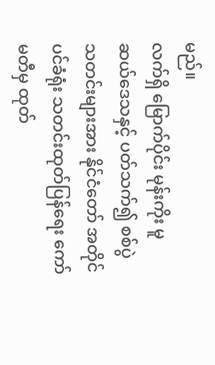မည်။
လက်ရှိ မြောက်ပိုင်း မုန်းကိုး မူဆယ်ဒေသနှင့် ပတ်သက်၍ စစ်ပွဲသတင်းများအား နိုင်ငံတော် အတိုင်ပင်ခံရုံး သတင်းထုတ်ပြန်ရေး ကော်မတီမှ ထုတ်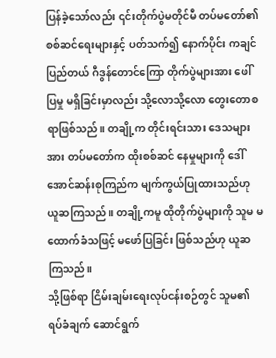ပြန်ခဲ့သော်လည်း ၎င်းတိုက်ပွဲမတိုင်မီ တပ်မတော်၏ စစ်ဆင်ရေးများနှင့် ပတ်သက်၍ နောက်ပိုင်း ကချင်ပြည်တယ် ဂီဒွန်တောင်ကြော တိုက်ပွဲများအား ဖေါ်ပြမှု မရှိခြင်းမှာလည်း သို့လောသို့လော တွေးတောစရာဖြစ်သည်။ တချို့က တိုင်းရင်းသား ဒေသများအား တပ်မတော်က ထိုးစစ်ဆင် နေမှုများကို ဒေါ်အောင်ဆန်းစုကြည်က မျက်ကွယ်ပြုထားသည်ဟု ယူဆကြသည်။ တချို့ကမူ ထိုတိုက်ပွဲများကို သူမ မထောက်ခံသဖြင့် မဖော်ပြခြင်း ဖြစ်သည်ဟု ယူဆကြသည်။
သို့ဖြစ်ရာ ငြိမ်းချမ်းရေးလုပ်ငန်းစဉ်တွင် သူမ၏ ရပ်ခံချက် ဆောင်ရွက်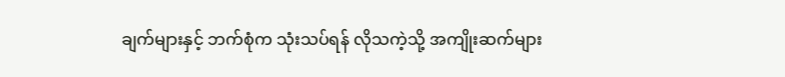ချက်များနှင့် ဘက်စုံက သုံးသပ်ရန် လိုသကဲ့သို့ အကျိုးဆက်များ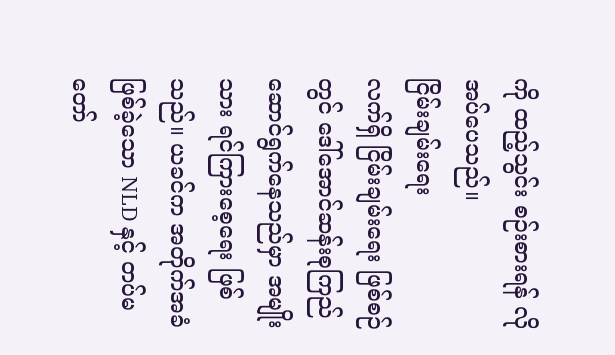ကို ထည့်သွင်း စဉ်းစားရန် လိုအပ်ပေသည်။
ငြိမ်းချမ်းရေး
လက်ရှိ ငြိမ်းချမ်းရေး ဖြစ်စဉ်တွင် ဒေါ်အောင်ဆန်းစုကြည် ဆောင်ရွက်နေသည်မှာ အမျိုးသား ရင်ကြားစေ့ရေး ဖြစ်သည်။ ယခင်က အတိုက်အခံဖြစ်ခဲ့သော NLD နှင့် တပ်မတော်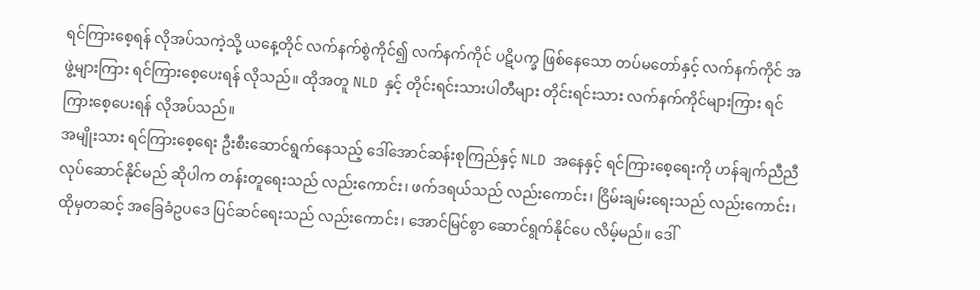ရင်ကြားစေ့ရန် လိုအပ်သကဲ့သို့ ယနေ့တိုင် လက်နက်စွဲကိုင်၍ လက်နက်ကိုင် ပဋိပက္ခ ဖြစ်နေသော တပ်မတော်နှင့် လက်နက်ကိုင် အဖွဲ့များကြား ရင်ကြားစေ့ပေးရန် လိုသည်။ ထိုအတူ NLD နှင့် တိုင်းရင်းသားပါတီများ တိုင်းရင်းသား လက်နက်ကိုင်များကြား ရင်ကြားစေ့ပေးရန် လိုအပ်သည်။
အမျိုးသား ရင်ကြားစေ့ရေး ဦးစီးဆောင်ရွက်နေသည့် ဒေါ်အောင်ဆန်းစုကြည်နှင့် NLD အနေနှင့် ရင်ကြားစေ့ရေးကို ဟန်ချက်ညီညီ လုပ်ဆောင်နိုင်မည် ဆိုပါက တန်းတူရေးသည် လည်းကောင်း၊ ဖက်ဒရယ်သည် လည်းကောင်း၊ ငြိမ်းချမ်းရေးသည် လည်းကောင်း၊ ထိုမှတဆင့် အခြေခံဥပဒေ ပြင်ဆင်ရေးသည် လည်းကောင်း၊ အောင်မြင်စွာ ဆောင်ရွက်နိုင်ပေ လိမ့်မည်။ ဒေါ်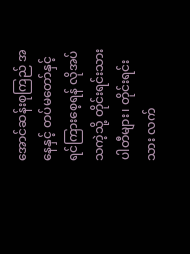အောင်ဆန်းစုကြည် အနေနှင့် တပ်မတော်နှင့် ရင်ကြားစေ့ရန် လိုအပ်သကဲ့သို့ တိုင်းရင်းသားပါတီများ၊ တိုင်းရင်းသား လက်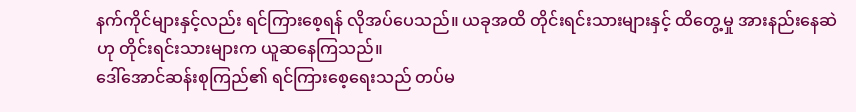နက်ကိုင်များနှင့်လည်း ရင်ကြားစေ့ရန် လိုအပ်ပေသည်။ ယခုအထိ တိုင်းရင်းသားများနှင့် ထိတွေ့မှု အားနည်းနေဆဲဟု တိုင်းရင်းသားများက ယူဆနေကြသည်။
ဒေါ်အောင်ဆန်းစုကြည်၏ ရင်ကြားစေ့ရေးသည် တပ်မ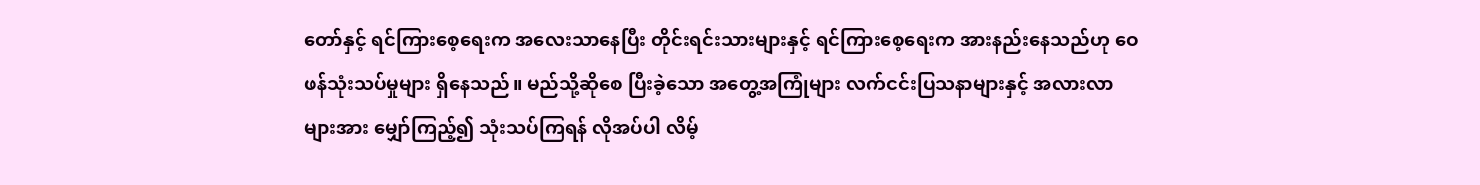တော်နှင့် ရင်ကြားစေ့ရေးက အလေးသာနေပြီး တိုင်းရင်းသားများနှင့် ရင်ကြားစေ့ရေးက အားနည်းနေသည်ဟု ဝေဖန်သုံးသပ်မှုများ ရှိနေသည်။ မည်သို့ဆိုစေ ပြီးခဲ့သော အတွေ့အကြုံများ လက်ငင်းပြသနာများနှင့် အလားလာများအား မျှော်ကြည့်၍ သုံးသပ်ကြရန် လိုအပ်ပါ လိမ့်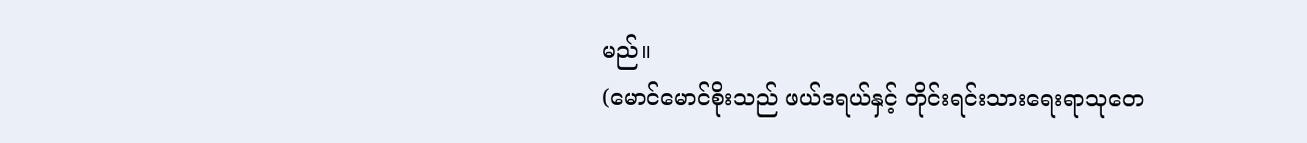မည်။
(မောင်မောင်စိုးသည် ဖယ်ဒရယ်နှင့် တိုင်းရင်းသားရေးရာသုတေ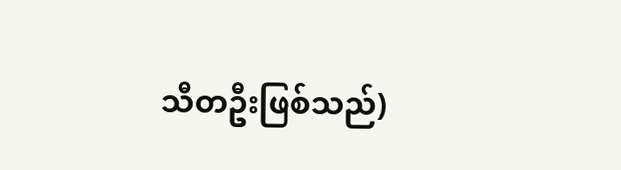သီတဦးဖြစ်သည်)